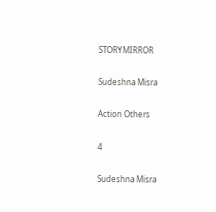STORYMIRROR

Sudeshna Misra

Action Others

4

Sudeshna Misra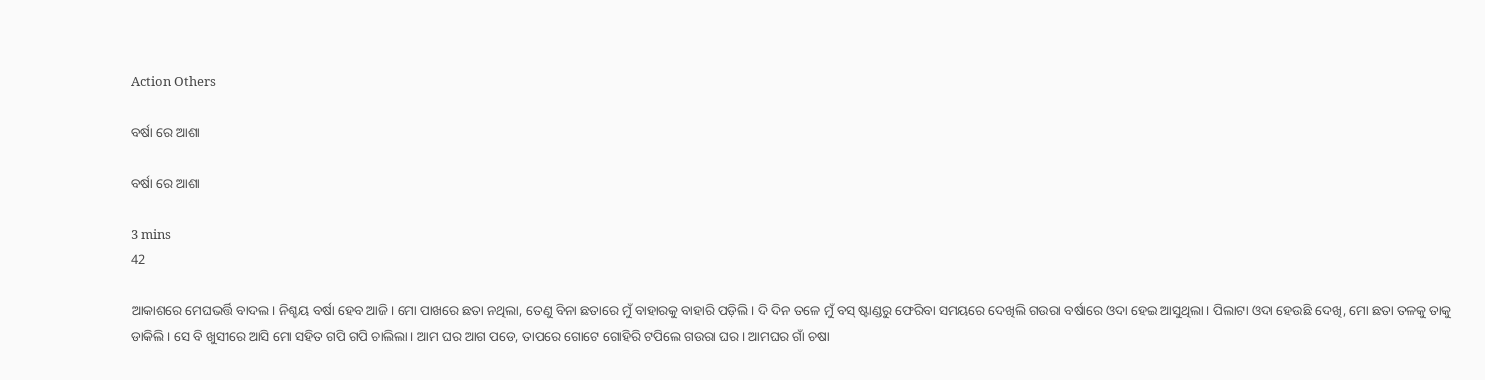Action Others

ବର୍ଷା ରେ ଆଶା

ବର୍ଷା ରେ ଆଶା

3 mins
42

ଆକାଶରେ ମେଘଭର୍ତ୍ତି ବାଦଲ। ନିଶ୍ଚୟ ବର୍ଷା ହେବ ଆଜି। ମୋ ପାଖରେ ଛତା ନଥିଲା, ତେଣୁ ବିନା ଛତାରେ ମୁଁ ବାହାରକୁ ବାହାରି ପଡ଼ିଲି। ଦି ଦିନ ତଳେ ମୁଁ ବସ୍ ଷ୍ଟାଣ୍ଡରୁ ଫେରିବା ସମୟରେ ଦେଖିଲି ଗଉରା ବର୍ଷାରେ ଓଦା ହେଇ ଆସୁଥିଲା। ପିଲାଟା ଓଦା ହେଉଛି ଦେଖି, ମୋ ଛତା ତଳକୁ ତାକୁ ଡାକିଲି। ସେ ବି ଖୁସୀରେ ଆସି ମୋ ସହିତ ଗପି ଗପି ଚାଲିଲା। ଆମ ଘର ଆଗ ପଡେ, ତାପରେ ଗୋଟେ ଗୋହିରି ଟପିଲେ ଗଉରା ଘର। ଆମଘର ଗାଁ ଚଷା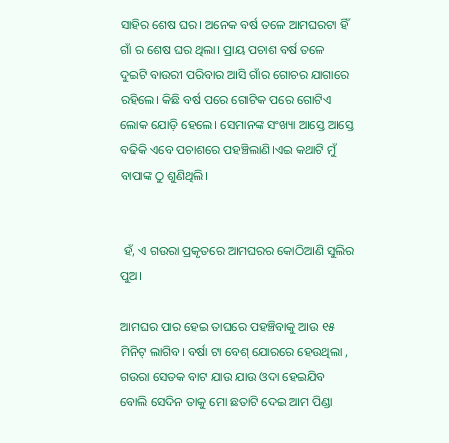ସାହିର ଶେଷ ଘର। ଅନେକ ବର୍ଷ ତଳେ ଆମଘରଟା ହିଁ ଗାଁ ର ଶେଷ ଘର ଥିଲା। ପ୍ରାୟ ପଚାଶ ବର୍ଷ ତଳେ ଦୁଇଟି ବାଉରୀ ପରିବାର ଆସି ଗାଁର ଗୋଚର ଯାଗାରେ ରହିଲେ। କିଛି ବର୍ଷ ପରେ ଗୋଟିକ ପରେ ଗୋଟିଏ ଲୋକ ଯୋଡ଼ି ହେଲେ। ସେମାନଙ୍କ ସଂଖ୍ୟା ଆସ୍ତେ ଆସ୍ତେ ବଢିକି ଏବେ ପଚାଶରେ ପହଞ୍ଚିଲାଣି।ଏଇ କଥାଟି ମୁଁ ବାପାଙ୍କ ଠୁ ଶୁଣିଥିଲି।


 ହଁ, ଏ ଗଉରା ପ୍ରକୃତରେ ଆମଘରର କୋଠିଆଣି ସୁଲିର ପୁଅ।

ଆମଘର ପାର ହେଇ ତାଘରେ ପହଞ୍ଚିବାକୁ ଆଉ ୧୫ ମିନିଟ୍ ଲାଗିବ। ବର୍ଷା ଟା ବେଶ୍ ଯୋରରେ ହେଉଥିଲା , ଗଉରା ସେତକ ବାଟ ଯାଉ ଯାଉ ଓଦା ହେଇଯିବ ବୋଲି ସେଦିନ ତାକୁ ମୋ ଛତାଟି ଦେଇ ଆମ ପିଣ୍ଡା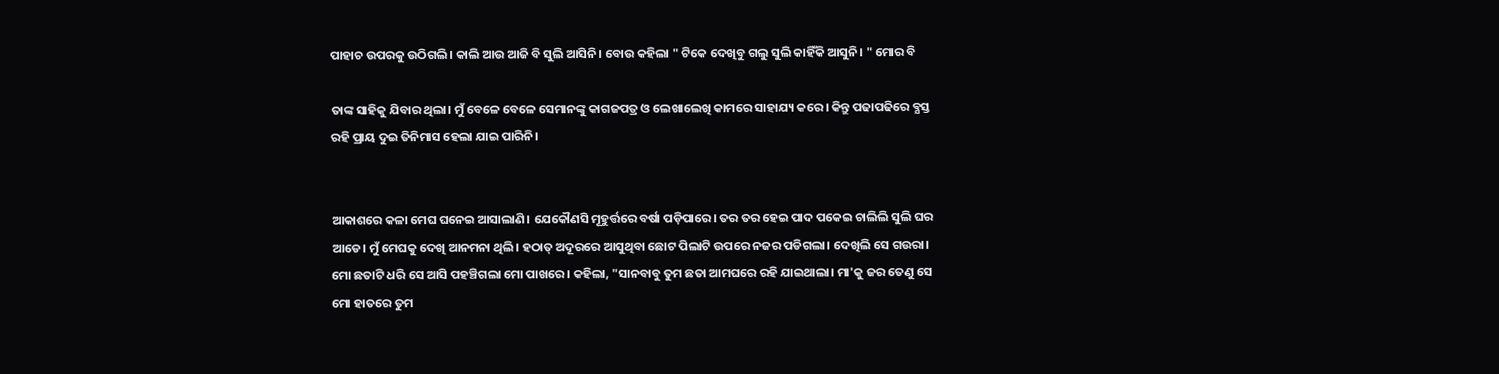ପାହାଚ ଉପରକୁ ଉଠିଗଲି। କାଲି ଆଉ ଆଜି ବି ସୁଲି ଆସିନି। ବୋଉ କହିଲା " ଟିକେ ଦେଖିବୁ ଗଲୁ ସୁଲି କାହିଁକି ଆସୁନି। " ମୋର ବି

ତାଙ୍କ ସାହିକୁ ଯିବାର ଥିଲା। ମୁଁ ବେଳେ ବେଳେ ସେମାନଙ୍କୁ କାଗଜପତ୍ର ଓ ଲେଖାଲେଖି କାମରେ ସାହାଯ୍ୟ କରେ। କିନ୍ତୁ ପଢାପଢିରେ ବ୍ଯସ୍ତ ରହି ପ୍ରାୟ ଦୁଇ ତିନିମାସ ହେଲା ଯାଇ ପାରିନି।


ଆକାଶରେ କଳା ମେଘ ଘନେଇ ଆସାଲାଣି। ଯେକୌଣସି ମୂହୁର୍ତ୍ତରେ ବର୍ଷା ପଡ଼ିପାରେ।‌ ତର ତର ହେଇ ପାଦ ପକେଇ ଚାଲିଲି ସୁଲି ଘର ଆଡେ। ମୁଁ ମେଘକୁ ଦେଖି ଆନମନା ଥିଲି। ହଠାତ୍ ଅଦୂରରେ ଆସୁଥିବା ଛୋଟ ପିଲାଟି ଉପରେ ନଜର‌ ପଡିଗଲା। ଦେଖିଲି ସେ ଗଉରା। ମୋ ଛତାଟି ଧରି ସେ ଆସି ପହଞ୍ଚିଗଲା ମୋ ପାଖରେ। କହିଲା, "ସାନବାବୁ ତୁମ ଛତା ଆମଘରେ ରହି ଯାଇଥାଲା। ମା'କୁ ଜର ତେଣୁ ସେ ମୋ ହାତରେ ତୁମ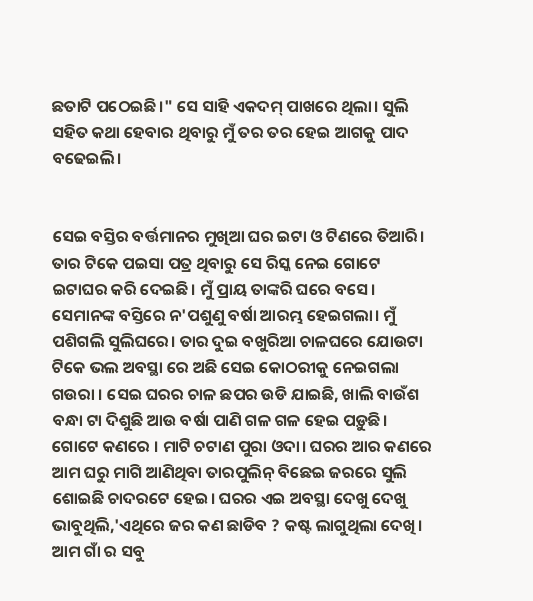ଛତାଟି ପଠେଇଛି।" ସେ ସାହି ଏକଦମ୍ ପାଖରେ ଥିଲା। ସୁଲି ସହିତ କଥା ହେବାର ଥିବାରୁ ମୁଁ ତର ତର ହେଇ ଆଗକୁ ପାଦ ବଢେଇଲି।


ସେଇ ବସ୍ତିର ବର୍ତ୍ତମାନର ମୁଖିଆ ଘର ଇଟା ଓ ଟିଣରେ ତିଆରି। ତାର ଟିକେ ପଇସା ପତ୍ର ଥିବାରୁ ସେ ରିସ୍କ ନେଇ ଗୋଟେ ଇଟାଘର କରି ଦେଇଛି। ମୁଁ ପ୍ରାୟ ତାଙ୍କରି ଘରେ ବସେ। ସେମାନଙ୍କ ବସ୍ତିରେ ନ'ପଶୁଣୁ ବର୍ଷା ଆରମ୍ଭ ହେଇଗଲା। ମୁଁ ପଶିଗଲି ସୁଲିଘରେ। ତାର ଦୁଇ ବଖୁରିଆ ଚାଳଘରେ ଯୋଉଟା ଟିକେ ଭଲ ଅବସ୍ଥା ରେ ଅଛି ସେଇ କୋଠରୀକୁ ନେଇଗଲା ଗଉରା । ସେଇ ଘରର ଚାଳ ଛପର ଉଡି ଯାଇଛି, ଖାଲି ବାଉଁଶ ବନ୍ଧା ଟା ଦିଶୁଛି ଆଉ ବର୍ଷା ପାଣି ଗଳ ଗଳ ହେଇ ପଡ଼ୁଛି। ଗୋଟେ କଣରେ । ମାଟି ଚଟାଣ ପୁରା ଓଦା। ଘରର ଆର କଣରେ ଆମ ଘରୁ ମାଗି ଆଣିଥିବା ତାରପୁଲିନ୍ ବିଛେଇ ଜରରେ ସୁଲି ଶୋଇଛି ଚାଦରଟେ ହେଇ। ଘରର ଏଇ ଅବସ୍ଥା ଦେଖୁ ଦେଖୁ ଭାବୁଥିଲି,'ଏଥିରେ ଜର କଣ ଛାଡିବ ? କଷ୍ଟ ଲାଗୁଥିଲା ଦେଖି। ଆମ ଗାଁ ର ସବୁ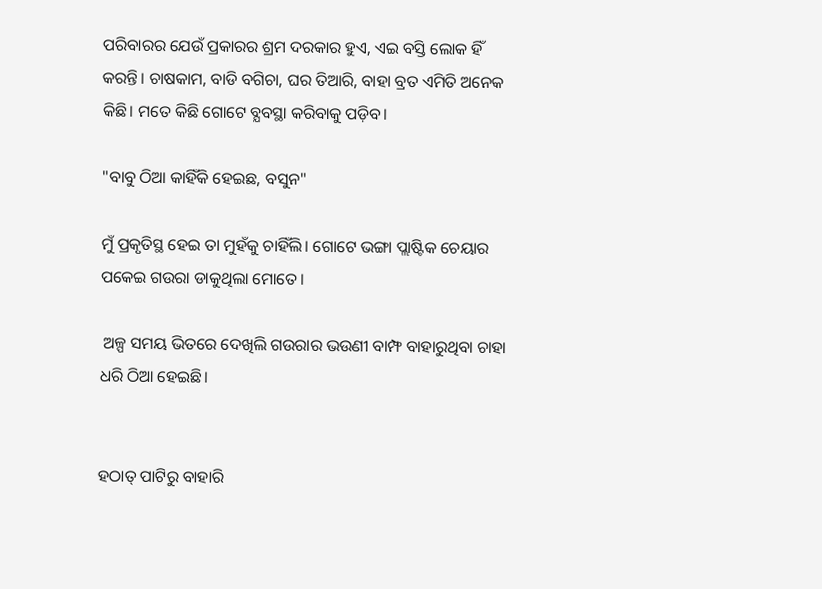ପରିବାରର ଯେଉଁ ପ୍ରକାରର ଶ୍ରମ ଦରକାର ହୁଏ, ଏଇ ବସ୍ତି ଲୋକ ହିଁ କରନ୍ତି। ଚାଷକାମ, ବାଡି ବଗିଚା, ଘର ତିଆରି, ବାହା ବ୍ରତ ଏମିତି ଅନେକ କିଛି। ମତେ କିଛି ଗୋଟେ ବ୍ଯବସ୍ଥା କରିବାକୁ ପଡ଼ିବ।

"ବାବୁ ଠିଆ କାହିଁକି ହେଇଛ, ବସୁନ"

ମୁଁ ପ୍ରକୃତିସ୍ଥ ହେଇ ତା ମୁହଁକୁ ଚାହିଁଲି। ଗୋଟେ ଭଙ୍ଗା ପ୍ଲାଷ୍ଟିକ ଚେୟାର ପକେଇ ଗଉରା ଡାକୁଥିଲା ମୋତେ।

 ଅଳ୍ପ ସମୟ ଭିତରେ ଦେଖିଲି ଗଉରାର ଭଉଣୀ ବାମ୍ଫ ବାହାରୁଥିବା ଚାହା ଧରି ଠିଆ ହେଇଛି।


ହଠାତ୍ ପାଟିରୁ ବାହାରି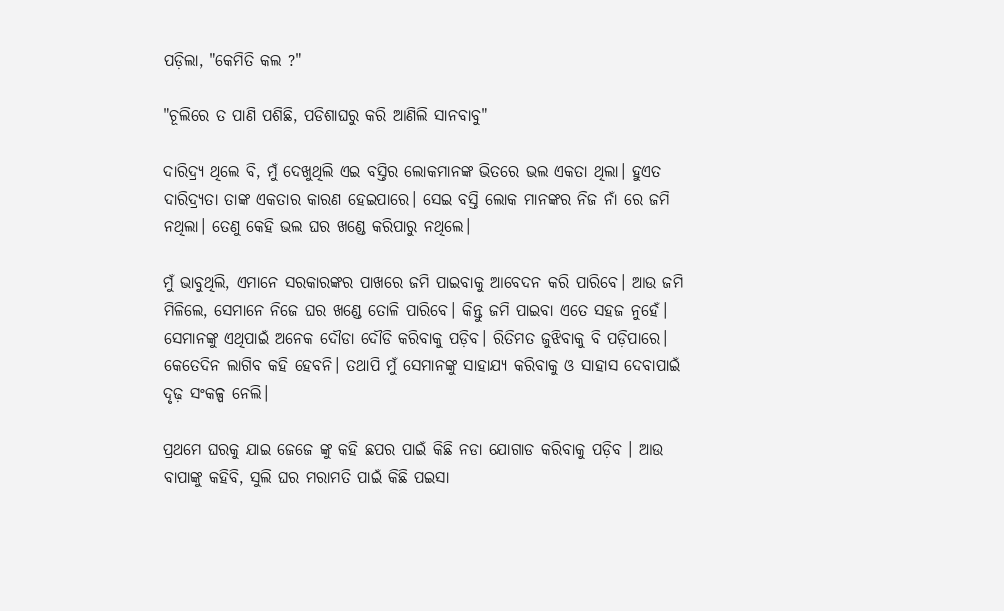ପଡ଼ିଲା, "କେମିତି କଲ ?"

"ଚୂଲିରେ ତ ପାଣି ପଶିଛି, ପଡିଶାଘରୁ କରି ଆଣିଲି ସାନବାବୁ"

ଦାରିଦ୍ର୍ୟ ଥିଲେ ବି, ମୁଁ ଦେଖୁଥିଲି ଏଇ ବସ୍ତିର ଲୋକମାନଙ୍କ ଭିତରେ ଭଲ ଏକତା ଥିଲା। ହୁଏତ ଦାରିଦ୍ର୍ୟତା ତାଙ୍କ ଏକତାର କାରଣ ହେଇପାରେ। ସେଇ ବସ୍ତି ଲୋକ ମାନଙ୍କର ନିଜ ନାଁ ରେ ଜମି ନଥିଲା। ତେଣୁ କେହି ଭଲ ଘର ଖଣ୍ଡେ କରିପାରୁ ନଥିଲେ।

ମୁଁ ଭାବୁଥିଲି, ଏମାନେ ସରକାରଙ୍କର ପାଖରେ ଜମି ପାଇବାକୁ ଆବେଦନ କରି ପାରିବେ। ଆଉ ଜମି ମିଳିଲେ, ସେମାନେ ନିଜେ ଘର ଖଣ୍ଡେ ତୋଳି ପାରିବେ। କିନ୍ତୁ ଜମି ପାଇବା ଏତେ ସହଜ ନୁହେଁ। ସେମାନଙ୍କୁ ଏଥିପାଇଁ ଅନେକ ଦୌଡା ଦୌଡି କରିବାକୁ ପଡ଼ିବ। ରିତିମତ ଜୁଝିବାକୁ ବି ପଡ଼ିପାରେ। କେତେଦିନ ଲାଗିବ କହି ହେବନି। ତଥାପି ମୁଁ ସେମାନଙ୍କୁ ସାହାଯ୍ୟ କରିବାକୁ ଓ ସାହାସ ଦେବାପାଇଁ ଦୃଢ଼ ସଂକଳ୍ପ ନେଲି।

ପ୍ରଥମେ ଘରକୁ ଯାଇ ଜେଜେ ଙ୍କୁ କହି ଛପର ପାଇଁ କିଛି ନଡା ଯୋଗାଡ କରିବାକୁ ପଡ଼ିବ । ଆଉ ବାପାଙ୍କୁ କହିବି, ସୁଲି ଘର ମରାମତି ପାଇଁ କିଛି ପଇସା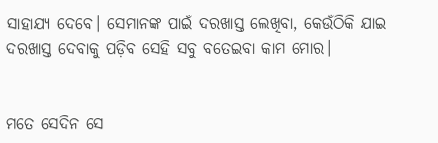ସାହାଯ୍ୟ ଦେବେ। ସେମାନଙ୍କ ପାଇଁ ଦରଖାସ୍ତ ଲେଖିବା, କେଉଁଠିକି ଯାଇ ଦରଖାସ୍ତ ଦେବାକୁ ପଡ଼ିବ ସେହି ସବୁ ବତେଇବା କାମ ମୋର।


ମତେ ସେଦିନ ସେ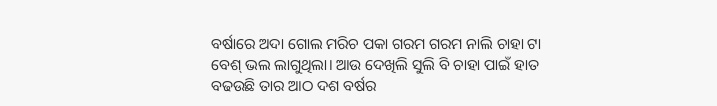ବର୍ଷାରେ ଅଦା ଗୋଲ ମରିଚ ପକା ଗରମ ଗରମ ନାଲି ଚାହା ଟା ବେଶ୍ ଭଲ ଲାଗୁଥିଲା। ଆଉ ଦେଖିଲି ସୁଲି ବି ଚାହା ପାଇଁ ହାତ ବଢଉଛି ତାର ଆଠ ଦଶ ବର୍ଷର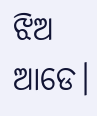ଝିଅ ଆଡେ।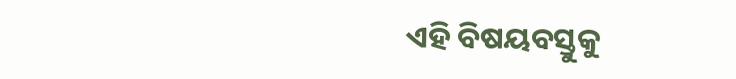ଏହି ବିଷୟବସ୍ତୁକୁ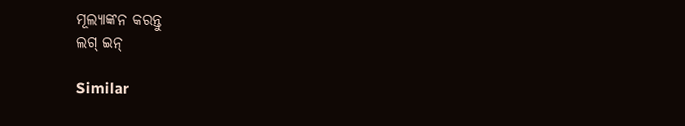ମୂଲ୍ୟାଙ୍କନ କରନ୍ତୁ
ଲଗ୍ ଇନ୍

Similar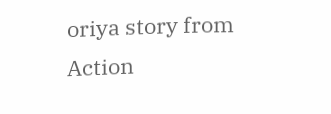oriya story from Action